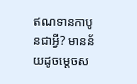ឥណទានកាបូនជាអ្វី? មានន័យដូចម្ដេចស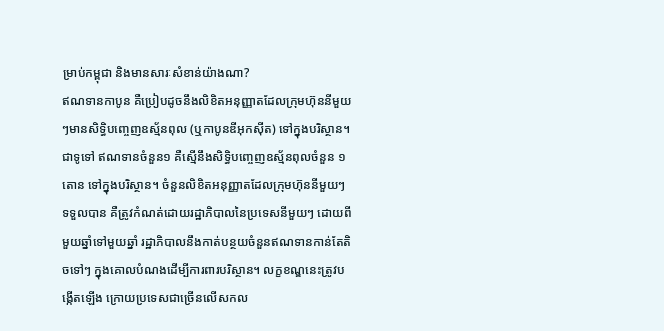ម្រាប់កម្ពុជា និងមានសារៈសំខាន់យ៉ាងណា?
ឥណទានកាបូន គឺប្រៀបដូចនឹងលិខិតអនុញ្ញាតដែលក្រុមហ៊ុននីមួយៗមានសិទ្ធិបញ្ចេញឧស្ម័នពុល (ឬកាបូនឌីអុកស៊ីត) ទៅក្នុងបរិស្ថាន។ ជាទូទៅ ឥណទានចំនួន១ គឺស្មើនឹងសិទ្ធិបញ្ចេញឧស្ម័នពុលចំនួន ១តោន ទៅក្នុងបរិស្ថាន។ ចំនួនលិខិតអនុញ្ញាតដែលក្រុមហ៊ុននីមួយៗទទួលបាន គឺត្រូវកំណត់ដោយរដ្ឋាភិបាលនៃប្រទេសនីមួយៗ ដោយពីមួយឆ្នាំទៅមួយឆ្នាំ រដ្ឋាភិបាលនឹងកាត់បន្ថយចំនួនឥណទានកាន់តែតិចទៅៗ ក្នុងគោលបំណងដើម្បីការពារបរិស្ថាន។ លក្ខខណ្ឌនេះត្រូវបង្កើតឡើង ក្រោយប្រទេសជាច្រើនលើសកល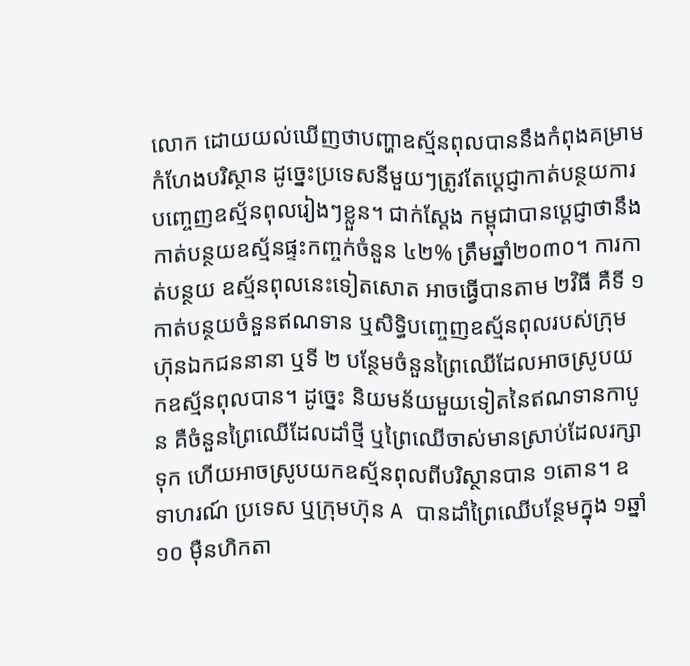លោក ដោយយល់ឃើញថាបញ្ហាឧស្ម័នពុលបាននឹងកំពុងគម្រាមកំហែងបរិស្ថាន ដូច្នេះប្រទេសនីមួយៗត្រូវតែប្ដេជ្ញាកាត់បន្ថយការបញ្ចេញឧស្ម័នពុលរៀងៗខ្លួន។ ជាក់ស្ដែង កម្ពុជាបានប្ដេជ្ញាថានឹងកាត់បន្ថយឧស្ម័នផ្ទះកញ្ចក់ចំនួន ៤២% ត្រឹមឆ្នាំ២០៣០។ ការកាត់បន្ថយ ឧស្ម័នពុលនេះទៀតសោត អាចធ្វើបានតាម ២វិធី គឺទី ១ កាត់បន្ថយចំនួនឥណទាន ឬសិទ្ធិបញ្ចេញឧស្ម័នពុលរបស់ក្រុមហ៊ុនឯកជននានា ឬទី ២ បន្ថែមចំនួនព្រៃឈើដែលអាចស្រូបយកឧស្ម័នពុលបាន។ ដូច្នេះ និយមន័យមួយទៀតនៃឥណទានកាបូន គឺចំនួនព្រៃឈើដែលដាំថ្មី ឬព្រៃឈើចាស់មានស្រាប់ដែលរក្សាទុក ហើយអាចស្រូបយកឧស្ម័នពុលពីបរិស្ថានបាន ១តោន។ ឧទាហរណ៍ ប្រទេស ឬក្រុមហ៊ុន A បានដាំព្រៃឈើបន្ថែមក្នុង ១ឆ្នាំ ១០ ម៉ឺនហិកតា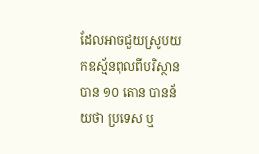ដែលអាចជួយស្រូបយកឧស្ម័នពុលពីបរិស្ថានបាន ១០ តោន បានន័យថា ប្រទេស ឬ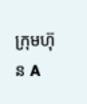ក្រុមហ៊ុន A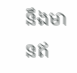នឹងមានឥ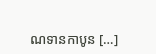ណទានកាបូន […]